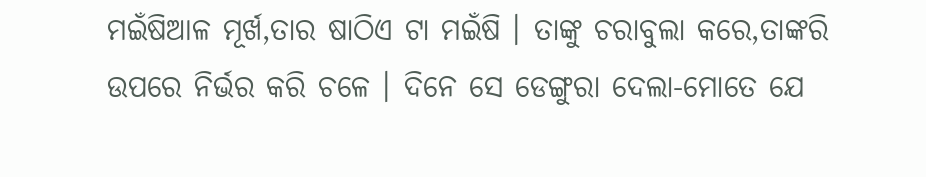ମଇଁଷିଆଳ ମୂର୍ଖ,ତାର ଷାଠିଏ ଟା ମଇଁଷି । ତାଙ୍କୁ ଚରାବୁଲା କରେ,ତାଙ୍କରି ଉପରେ ନିର୍ଭର କରି ଚଳେ । ଦିନେ ସେ ଡେଙ୍ଗୁରା ଦେଲା-ମୋତେ ଯେ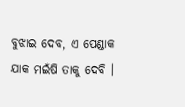ବୁଝାଇ ଦେବ, ଏ ପେଣ୍ଡାକ ଯାକ ମଇଁଷି ତାକୁ ଦେବି ।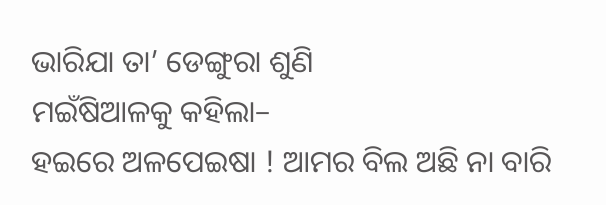ଭାରିଯା ତା’ ଡେଙ୍ଗୁରା ଶୁଣି
ମଇଁଷିଆଳକୁ କହିଲା–
ହଇରେ ଅଳପେଇଷା ! ଆମର ବିଲ ଅଛି ନା ବାରି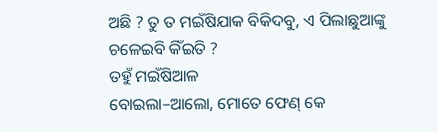ଅଛି ? ତୁ ତ ମଇଁଷିଯାକ ବିକିଦବୁ, ଏ ପିଲାଛୁଆଙ୍କୁ ଚଳେଇବି କିଁଇତି ?
ତହୁଁ ମଇଁଷିଆଳ
ବୋଇଲା–ଆଲୋ, ମୋତେ ଫେଣ୍ କେ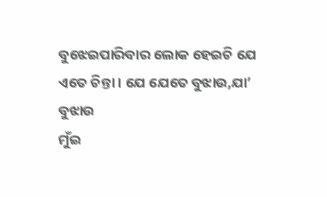ବୁଝେଇପାରିବାର ଲୋକ ହେଇଚି ଯେ ଏତେ ଚିନ୍ତା । ଯେ ଯେତେ ବୁଝାଉ,ଯା’ ବୁଝାଉ
ମୁଁଇ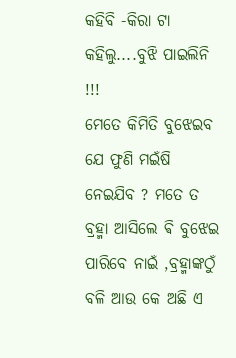କହିବି -କିରା ଟା କହିଲୁ....ବୁଝି ପାଇଲିନି !!!
ମେତେ କିମିତି ବୁଝେଇବ ଯେ ଫୁଣି ମଇଁଷି ନେଇଯିବ ? ମତେ ତ ବ୍ରହ୍ମା ଆସିଲେ ଵି ବୁଝେଇ ପାରିବେ ନାଇଁ ,ବ୍ରହ୍ମାଙ୍କଠୁଁ ବଳି ଆଉ କେ ଅଛି ଏ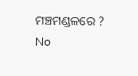ମଞ୍ଚମଣ୍ଡଳରେ ?
No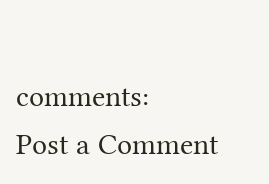comments:
Post a Comment